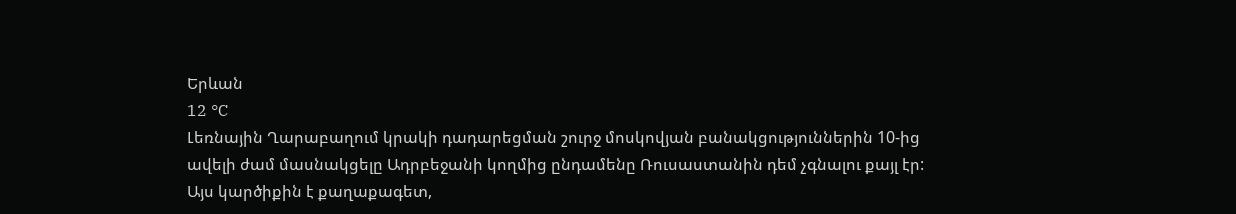Երևան
12 °C
Լեռնային Ղարաբաղում կրակի դադարեցման շուրջ մոսկովյան բանակցություններին 10-ից ավելի ժամ մասնակցելը Ադրբեջանի կողմից ընդամենը Ռուսաստանին դեմ չգնալու քայլ էր: Այս կարծիքին է քաղաքագետ,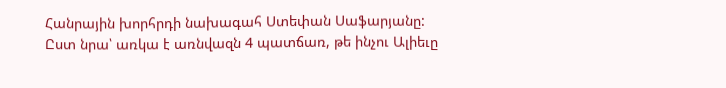Հանրային խորհրդի նախագահ Ստեփան Սաֆարյանը: Ըստ նրա՝ առկա է առնվազն 4 պատճառ, թե ինչու Ալիեւը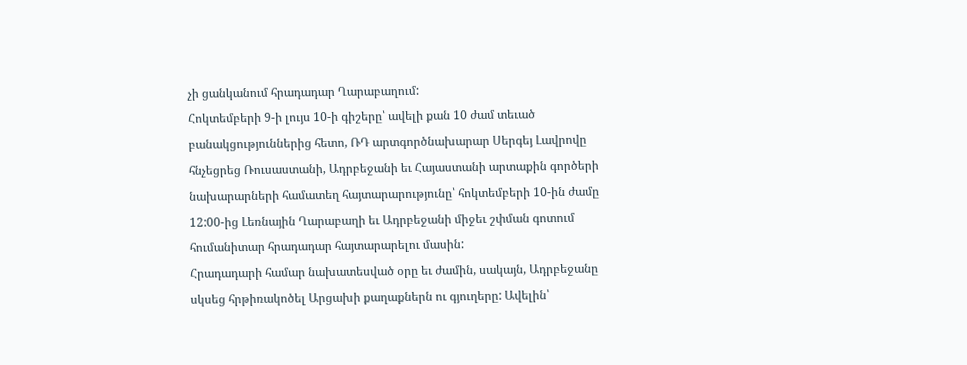չի ցանկանում հրադադար Ղարաբաղում:
Հոկտեմբերի 9-ի լույս 10-ի գիշերը՝ ավելի քան 10 ժամ տեւած բանակցություններից հետո, ՌԴ արտգործնախարար Սերգեյ Լավրովը հնչեցրեց Ռուսաստանի, Ադրբեջանի եւ Հայաստանի արտաքին գործերի նախարարների համատեղ հայտարարությունը՝ հոկտեմբերի 10-ին ժամը 12:00-ից Լեռնային Ղարաբաղի եւ Ադրբեջանի միջեւ շփման գոտում հումանիտար հրադադար հայտարարելու մասին:
Հրադադարի համար նախատեսված օրը եւ ժամին, սակայն, Ադրբեջանը սկսեց հրթիռակոծել Արցախի քաղաքներն ու գյուղերը: Ավելին՝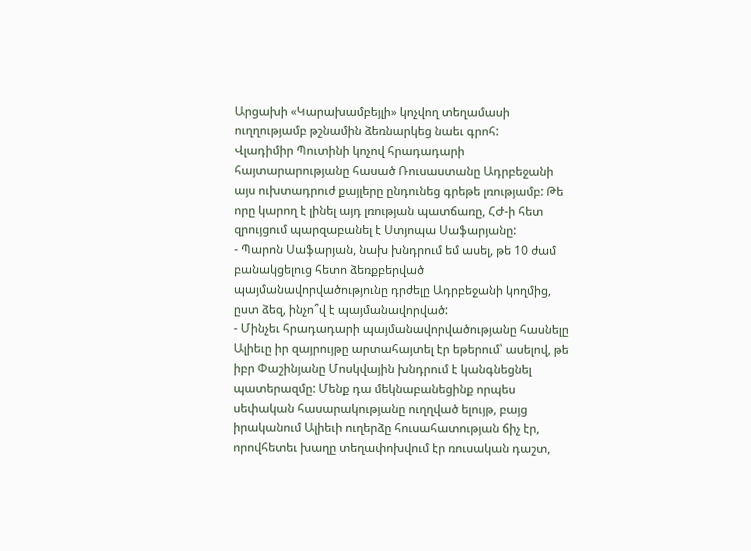Արցախի «Կարախամբեյլի» կոչվող տեղամասի ուղղությամբ թշնամին ձեռնարկեց նաեւ գրոհ:
Վլադիմիր Պուտինի կոչով հրադադարի հայտարարությանը հասած Ռուսաստանը Ադրբեջանի այս ուխտադրուժ քայլերը ընդունեց գրեթե լռությամբ: Թե որը կարող է լինել այդ լռության պատճառը, ՀԺ-ի հետ զրույցում պարզաբանել է Ստյոպա Սաֆարյանը:
- Պարոն Սաֆարյան, նախ խնդրում եմ ասել, թե 10 ժամ բանակցելուց հետո ձեռքբերված պայմանավորվածությունը դրժելը Ադրբեջանի կողմից, ըստ ձեզ, ինչո՞վ է պայմանավորված:
- Մինչեւ հրադադարի պայմանավորվածությանը հասնելը Ալիեւը իր զայրույթը արտահայտել էր եթերում՝ ասելով, թե իբր Փաշինյանը Մոսկվային խնդրում է կանգնեցնել պատերազմը: Մենք դա մեկնաբանեցինք որպես սեփական հասարակությանը ուղղված ելույթ, բայց իրականում Ալիեւի ուղերձը հուսահատության ճիչ էր, որովհետեւ խաղը տեղափոխվում էր ռուսական դաշտ,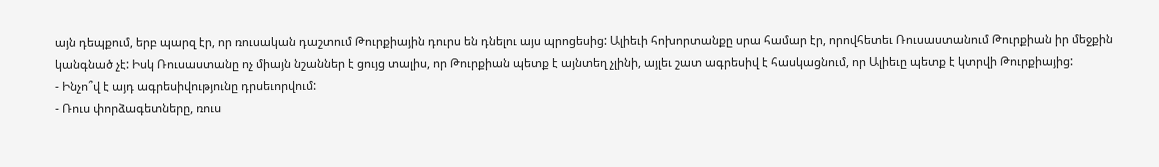այն դեպքում, երբ պարզ էր, որ ռուսական դաշտում Թուրքիային դուրս են դնելու այս պրոցեսից: Ալիեւի հոխորտանքը սրա համար էր, որովհետեւ Ռուսաստանում Թուրքիան իր մեջքին կանգնած չէ: Իսկ Ռուսաստանը ոչ միայն նշաններ է ցույց տալիս, որ Թուրքիան պետք է այնտեղ չլինի, այլեւ շատ ագրեսիվ է հասկացնում, որ Ալիեւը պետք է կտրվի Թուրքիայից:
- Ինչո՞վ է այդ ագրեսիվությունը դրսեւորվում:
- Ռուս փորձագետները, ռուս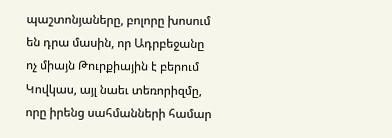պաշտոնյաները, բոլորը խոսում են դրա մասին, որ Ադրբեջանը ոչ միայն Թուրքիային է բերում Կովկաս, այլ նաեւ տեռորիզմը, որը իրենց սահմանների համար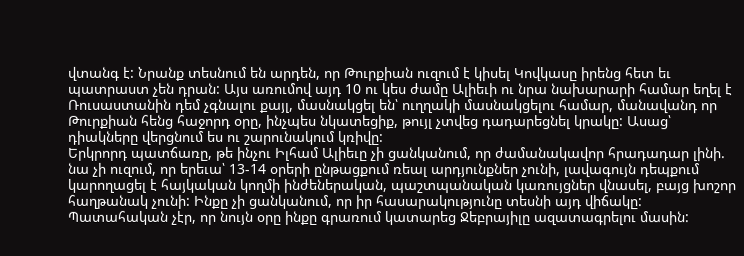վտանգ է: Նրանք տեսնում են արդեն, որ Թուրքիան ուզում է կիսել Կովկասը իրենց հետ եւ պատրաստ չեն դրան: Այս առումով այդ 10 ու կես ժամը Ալիեւի ու նրա նախարարի համար եղել է Ռուսաստանին դեմ չգնալու քայլ, մասնակցել են՝ ուղղակի մասնակցելու համար, մանավանդ որ Թուրքիան հենց հաջորդ օրը, ինչպես նկատեցիք, թույլ չտվեց դադարեցնել կրակը: Ասաց՝ դիակները վերցնում ես ու շարունակում կռիվը:
Երկրորդ պատճառը, թե ինչու Իլհամ Ալիեւը չի ցանկանում, որ ժամանակավոր հրադադար լինի. նա չի ուզում, որ երեւա՝ 13-14 օրերի ընթացքում ռեալ արդյունքներ չունի, լավագույն դեպքում կարողացել է հայկական կողմի ինժեներական, պաշտպանական կառույցներ վնասել, բայց խոշոր հաղթանակ չունի: Ինքը չի ցանկանում, որ իր հասարակությունը տեսնի այդ վիճակը: Պատահական չէր, որ նույն օրը ինքը գրառում կատարեց Ջեբրայիլը ազատագրելու մասին: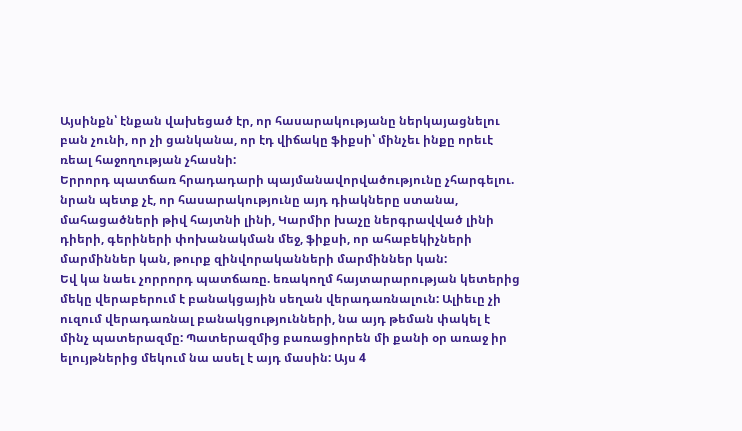Այսինքն՝ էնքան վախեցած էր, որ հասարակությանը ներկայացնելու բան չունի, որ չի ցանկանա, որ էդ վիճակը ֆիքսի՝ մինչեւ ինքը որեւէ ռեալ հաջողության չհասնի:
Երրորդ պատճառ հրադադարի պայմանավորվածությունը չհարգելու. նրան պետք չէ, որ հասարակությունը այդ դիակները ստանա, մահացածների թիվ հայտնի լինի, Կարմիր խաչը ներգրավված լինի դիերի, գերիների փոխանակման մեջ, ֆիքսի, որ ահաբեկիչների մարմիններ կան, թուրք զինվորականների մարմիններ կան:
Եվ կա նաեւ չորրորդ պատճառը. եռակողմ հայտարարության կետերից մեկը վերաբերում է բանակցային սեղան վերադառնալուն: Ալիեւը չի ուզում վերադառնալ բանակցությունների, նա այդ թեման փակել է մինչ պատերազմը: Պատերազմից բառացիորեն մի քանի օր առաջ իր ելույթներից մեկում նա ասել է այդ մասին: Այս 4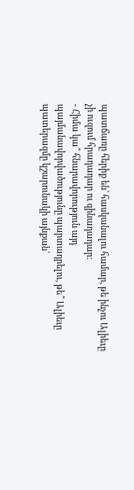պատճառը հերիք են՝ հասկանալու համար, թե ինչու Ալիեւը չի ուզում հրադադար ու զինադադար:
- Հիմա կա՞ հնարավորություն այդ պայմանավորվածությունը պարտադրելու, թե՞ Ալիեւը պատերազմը կշարունակի այնքան՝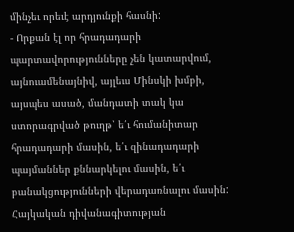մինչեւ որեւէ արդյունքի հասնի:
- Որքան էլ որ հրադադարի պարտավորությունները չեն կատարվում, այնուամենայնիվ, այլեւս Մինսկի խմբի, այսպես ասած, մանդատի տակ կա ստորագրված թուղթ՝ ե՛ւ հումանիտար հրադադարի մասին, ե՛ւ զինադադարի պայմաններ քննարկելու մասին, ե՛ւ բանակցությունների վերադառնալու մասին: Հայկական դիվանագիտության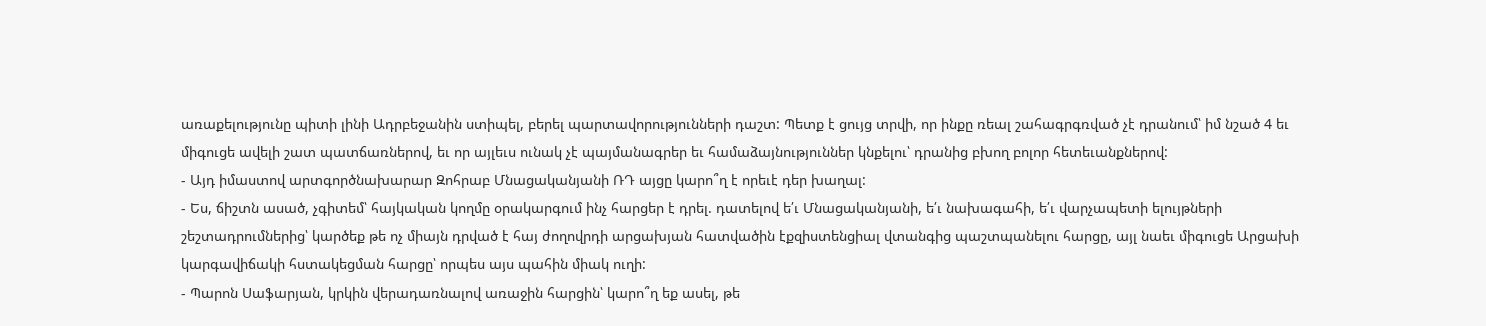առաքելությունը պիտի լինի Ադրբեջանին ստիպել, բերել պարտավորությունների դաշտ: Պետք է ցույց տրվի, որ ինքը ռեալ շահագրգռված չէ դրանում՝ իմ նշած 4 եւ միգուցե ավելի շատ պատճառներով, եւ որ այլեւս ունակ չէ պայմանագրեր եւ համաձայնություններ կնքելու՝ դրանից բխող բոլոր հետեւանքներով:
- Այդ իմաստով արտգործնախարար Զոհրաբ Մնացականյանի ՌԴ այցը կարո՞ղ է որեւէ դեր խաղալ:
- Ես, ճիշտն ասած, չգիտեմ՝ հայկական կողմը օրակարգում ինչ հարցեր է դրել. դատելով ե՛ւ Մնացականյանի, ե՛ւ նախագահի, ե՛ւ վարչապետի ելույթների շեշտադրումներից՝ կարծեք թե ոչ միայն դրված է հայ ժողովրդի արցախյան հատվածին էքզիստենցիալ վտանգից պաշտպանելու հարցը, այլ նաեւ միգուցե Արցախի կարգավիճակի հստակեցման հարցը՝ որպես այս պահին միակ ուղի:
- Պարոն Սաֆարյան, կրկին վերադառնալով առաջին հարցին՝ կարո՞ղ եք ասել, թե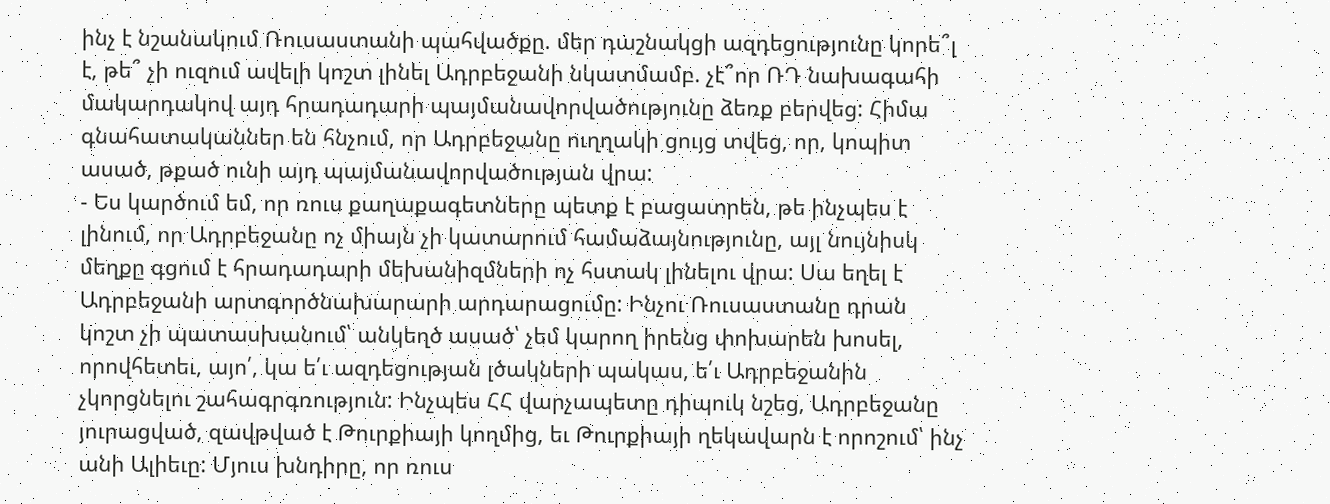ինչ է նշանակում Ռուսաստանի պահվածքը. մեր դաշնակցի ազդեցությունը կորե՞լ է, թե՞ չի ուզում ավելի կոշտ լինել Ադրբեջանի նկատմամբ. չէ՞որ ՌԴ նախագահի մակարդակով այդ հրադադարի պայմանավորվածությունը ձեռք բերվեց: Հիմա գնահատականներ են հնչում, որ Ադրբեջանը ուղղակի ցույց տվեց, որ, կոպիտ ասած, թքած ունի այդ պայմանավորվածության վրա:
- Ես կարծում եմ, որ ռուս քաղաքագետները պետք է բացատրեն, թե ինչպես է լինում, որ Ադրբեջանը ոչ միայն չի կատարում համաձայնությունը, այլ նույնիսկ մեղքը գցում է հրադադարի մեխանիզմների ոչ հստակ լինելու վրա: Սա եղել է Ադրբեջանի արտգործնախարարի արդարացումը: Ինչու Ռուսաստանը դրան կոշտ չի պատասխանում՝ անկեղծ ասած՝ չեմ կարող իրենց փոխարեն խոսել, որովհետեւ, այո՛, կա ե՛ւ ազդեցության լծակների պակաս, ե՛ւ Ադրբեջանին չկորցնելու շահագրգռություն: Ինչպես ՀՀ վարչապետը դիպուկ նշեց, Ադրբեջանը յուրացված, զավթված է Թուրքիայի կողմից, եւ Թուրքիայի ղեկավարն է որոշում՝ ինչ անի Ալիեւը: Մյուս խնդիրը, որ ռուս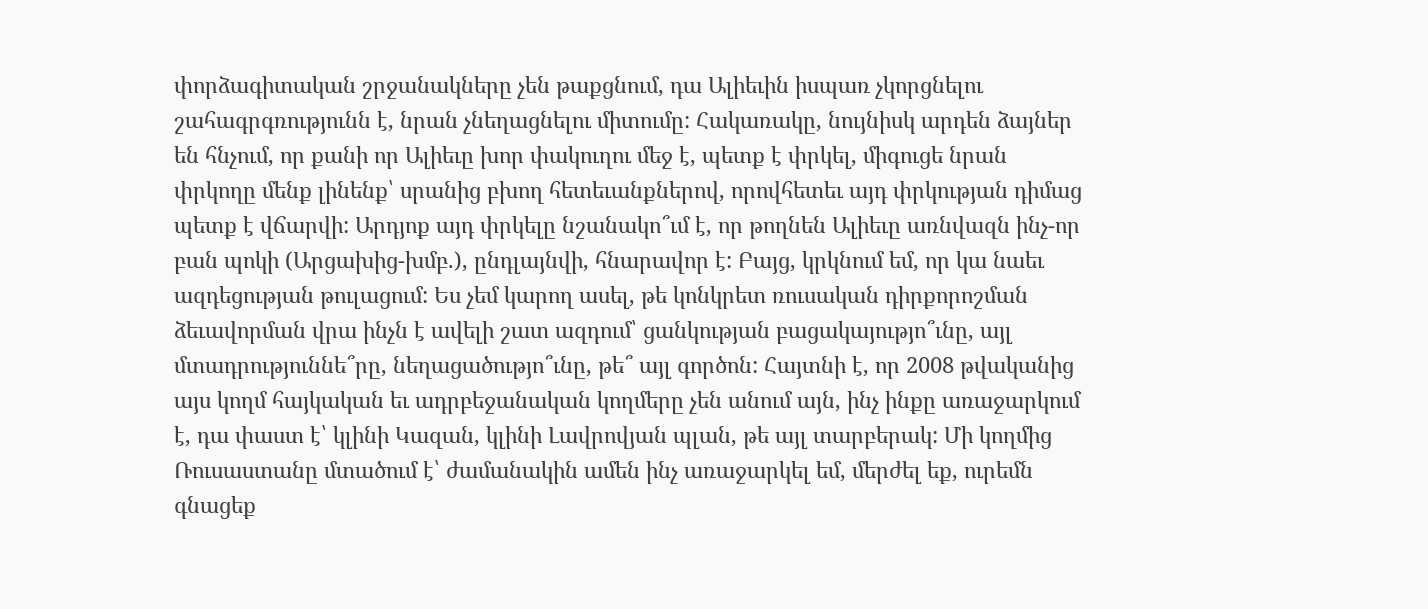փորձագիտական շրջանակները չեն թաքցնում, դա Ալիեւին իսպառ չկորցնելու շահագրգռությունն է, նրան չնեղացնելու միտումը: Հակառակը, նույնիսկ արդեն ձայներ են հնչում, որ քանի որ Ալիեւը խոր փակուղու մեջ է, պետք է փրկել, միգուցե նրան փրկողը մենք լինենք՝ սրանից բխող հետեւանքներով, որովհետեւ այդ փրկության դիմաց պետք է վճարվի: Արդյոք այդ փրկելը նշանակո՞ւմ է, որ թողնեն Ալիեւը առնվազն ինչ-որ բան պոկի (Արցախից-խմբ.), ընդլայնվի, հնարավոր է: Բայց, կրկնում եմ, որ կա նաեւ ազդեցության թուլացում: Ես չեմ կարող ասել, թե կոնկրետ ռուսական դիրքորոշման ձեւավորման վրա ինչն է ավելի շատ ազդում՝ ցանկության բացակայությո՞ւնը, այլ մտադրություննե՞րը, նեղացածությո՞ւնը, թե՞ այլ գործոն: Հայտնի է, որ 2008 թվականից այս կողմ հայկական եւ ադրբեջանական կողմերը չեն անում այն, ինչ ինքը առաջարկում է, դա փաստ է՝ կլինի Կազան, կլինի Լավրովյան պլան, թե այլ տարբերակ: Մի կողմից Ռուսաստանը մտածում է՝ ժամանակին ամեն ինչ առաջարկել եմ, մերժել եք, ուրեմն գնացեք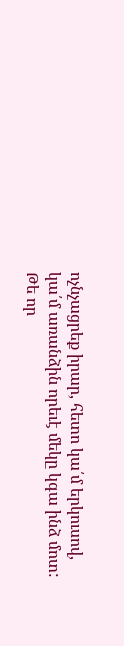ոչնչացրեք իրար, հետո կա՛մ երկուսով, կա՛մ առանձին որեւէ մեկը կգա ինձ մոտ: Թե որ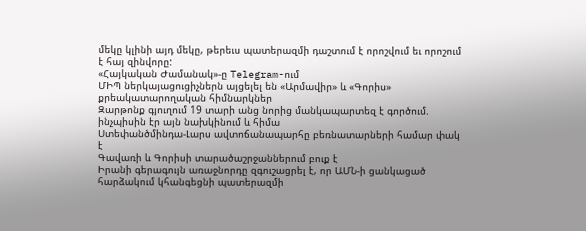մեկը կլինի այդ մեկը, թերեւս պատերազմի դաշտում է որոշվում եւ որոշում է հայ զինվորը:
«Հայկական Ժամանակ»-ը Telegram-ում
ՄԻՊ ներկայացուցիչներն այցելել են «Արմավիր» և «Գորիս» քրեակատարողական հիմնարկներ
Զարթոնք գյուղում 19 տարի անց նորից մանկապարտեզ է գործում. ինչպիսին էր այն նախկինում և հիմա
Ստեփանծմինդա-Լարս ավտոճանապարհը բեռնատարների համար փակ է
Գավառի և Գորիսի տարածաշրջաններում բուք է
Իրանի գերագույն առաջնորդը զգուշացրել է, որ ԱՄՆ-ի ցանկացած հարձակում կհանգեցնի պատերազմի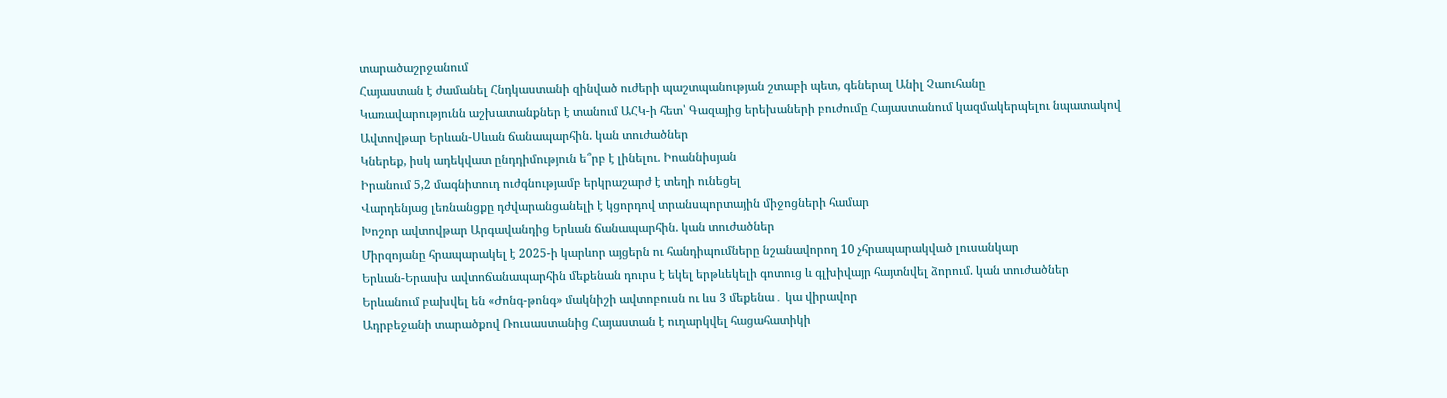տարածաշրջանում
Հայաստան է ժամանել Հնդկաստանի զինված ուժերի պաշտպանության շտաբի պետ, գեներալ Անիլ Չաուհանը
Կառավարությունն աշխատանքներ է տանում ԱՀԿ-ի հետ՝ Գազայից երեխաների բուժումը Հայաստանում կազմակերպելու նպատակով
Ավտովթար Երևան-Սևան ճանապարհին. կան տուժածներ
Կներեք, իսկ ադեկվատ ընդդիմություն ե՞րբ է լինելու. Իոաննիսյան
Իրանում 5,2 մագնիտուդ ուժգնությամբ երկրաշարժ է տեղի ունեցել
Վարդենյաց լեռնանցքը դժվարանցանելի է կցորդով տրանսպորտային միջոցների համար
Խոշոր ավտովթար Արգավանդից Երևան ճանապարհին. կան տուժածներ
Միրզոյանը հրապարակել է 2025-ի կարևոր այցերն ու հանդիպումները նշանավորող 10 չհրապարակված լուսանկար
Երևան-Երասխ ավտոճանապարհին մեքենան դուրս է եկել երթևեկելի գոտուց և գլխիվայր հայտնվել ձորում. կան տուժածներ
Երևանում բախվել են «Ժոնգ-թոնգ» մակնիշի ավտոբուսն ու ևս 3 մեքենա․ կա վիրավոր
Ադրբեջանի տարածքով Ռուսաստանից Հայաստան է ուղարկվել հացահատիկի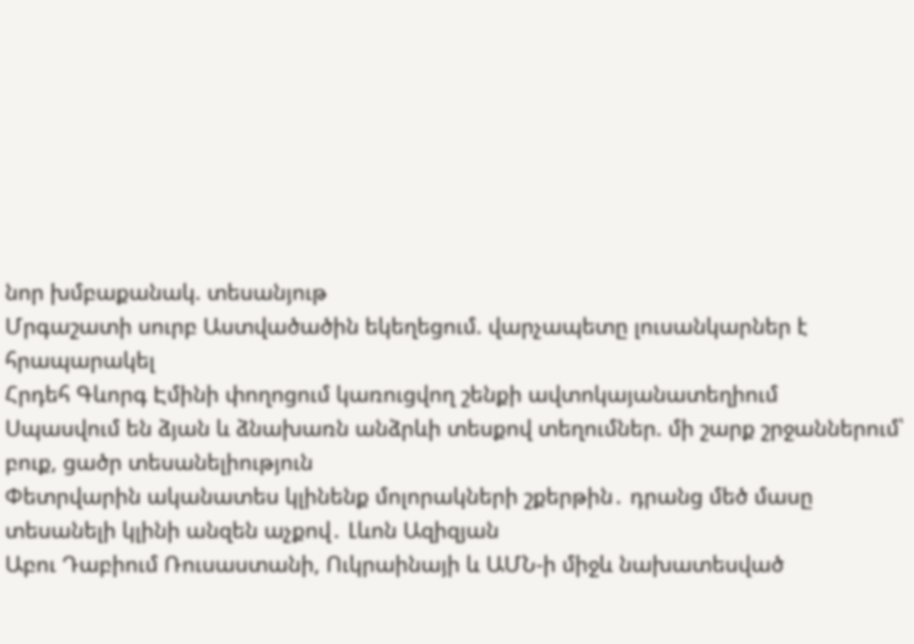նոր խմբաքանակ. տեսանյութ
Մրգաշատի սուրբ Աստվածածին եկեղեցում. վարչապետը լուսանկարներ է հրապարակել
Հրդեհ Գևորգ Էմինի փողոցում կառուցվող շենքի ավտոկայանատեղիում
Սպասվում են ձյան և ձնախառն անձրևի տեսքով տեղումներ. մի շարք շրջաններում՝ բուք, ցածր տեսանելիություն
Փետրվարին ականատես կլինենք մոլորակների շքերթին․ դրանց մեծ մասը տեսանելի կլինի անզեն աչքով․ Լևոն Ազիզյան
Աբու Դաբիում Ռուսաստանի, Ուկրաինայի և ԱՄՆ-ի միջև նախատեսված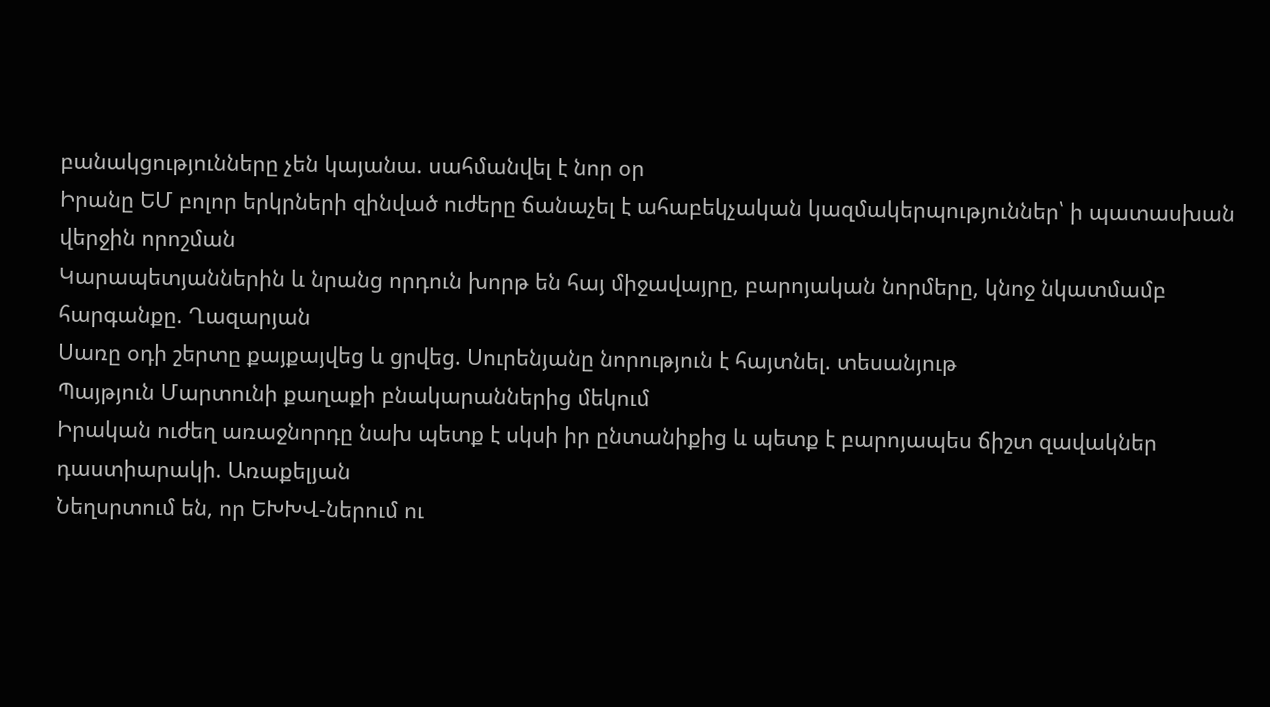բանակցությունները չեն կայանա. սահմանվել է նոր օր
Իրանը ԵՄ բոլոր երկրների զինված ուժերը ճանաչել է ահաբեկչական կազմակերպություններ՝ ի պատասխան վերջին որոշման
Կարապետյաններին և նրանց որդուն խորթ են հայ միջավայրը, բարոյական նորմերը, կնոջ նկատմամբ հարգանքը. Ղազարյան
Սառը օդի շերտը քայքայվեց և ցրվեց. Սուրենյանը նորություն է հայտնել. տեսանյութ
Պայթյուն Մարտունի քաղաքի բնակարաններից մեկում
Իրական ուժեղ առաջնորդը նախ պետք է սկսի իր ընտանիքից և պետք է բարոյապես ճիշտ զավակներ դաստիարակի. Առաքելյան
Նեղսրտում են, որ ԵԽԽՎ-ներում ու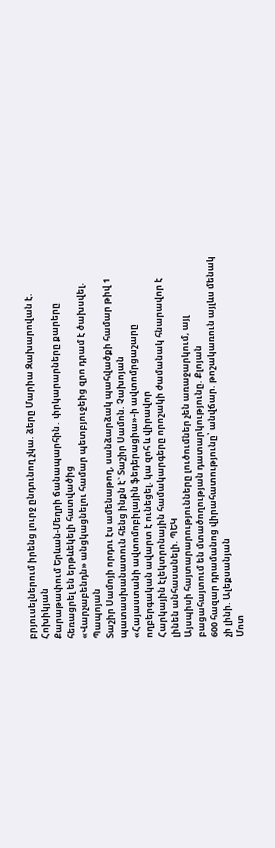բրյուսելներում իրենց լուրջ ընդունող չկա. ձերը Մարիա Զախարովան է. Հոխիկյան
Քարաթափում Երևան-Մեղրի ճանապարհին․ փրկարարները քարերը հեռացրել են երթևեկելի հատվածից
«Վարչաբենդն» անցկացնելու համար պետբյուջեից զրո դրամ է ծախսվել. Պապոյան
Տաշիր Սամոյի որդու էս ամենաթող, սանձարձակ պահվածքի համար թիվ 1 պատասխանատուն հենց ինքն է` Տաշիր Սամոն. Չախոյան
«Հայաստանի ավտոմոբիլային ֆեդերացիա»-ի ավտոմրցաշարը ողբերգական ավարտ է ունեցել. կա զոհ և վիրավոր
Հարկային էլեկտրոնային համակարգերը որոշակի ժամանակ հնարավոր է լինեն անհասանելի. ՊԵԿ
Այսպիսի հայտարարությունները լուծումներ չեն առաջարկում, այլ բացահայտում են մտածողության դատարկությունը. Քլոյան
600 հազար դրամանոց վիրահատությունը՝ անվճար. թոշակառուն այլևս մենակ չի լինի. Ալեքսանյան
Մոտ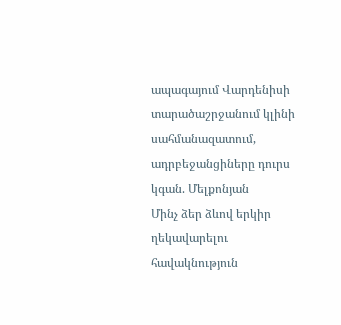ապագայում Վարդենիսի տարածաշրջանում կլինի սահմանազատում, ադրբեջանցիները դուրս կգան. Մելքոնյան
Մինչ ձեր ձևով երկիր ղեկավարելու հավակնություն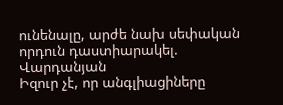ունենալը, արժե նախ սեփական որդուն դաստիարակել. Վարդանյան
Իզուր չէ, որ անգլիացիները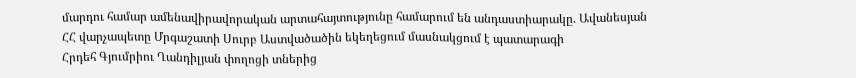մարդու համար ամենավիրավորական արտահայտությունը համարում են անդաստիարակը. Ավանեսյան
ՀՀ վարչապետը Մրգաշատի Սուրբ Աստվածածին եկեղեցում մասնակցում է պատարագի
Հրդեհ Գյումրիու Ղանդիլյան փողոցի տներից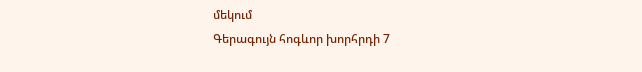մեկում
Գերագույն հոգևոր խորհրդի 7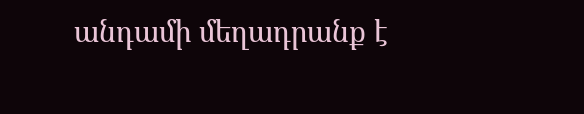անդամի մեղադրանք է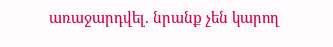առաջարդվել. նրանք չեն կարող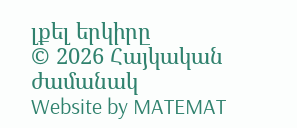լքել երկիրը
© 2026 Հայկական ժամանակ
Website by MATEMAT